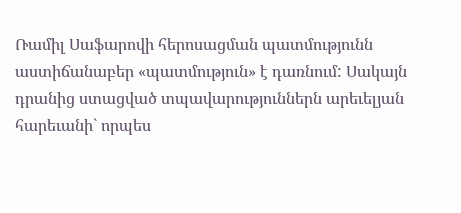Ռամիլ Սաֆարովի հերոսացման պատմությունն աստիճանաբեր «պատմություն» է դառնում: Սակայն դրանից ստացված տպավարություններն արեւելյան հարեւանի` որպես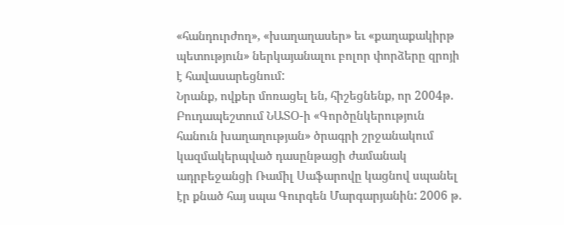«հանդուրժող», «խաղաղասեր» եւ «քաղաքակիրթ պետություն» ներկայանալու բոլոր փորձերը զրոյի է հավասարեցնում:
Նրանք, ովքեր մոռացել են, հիշեցնենք, որ 2004թ. Բուդապեշտում ՆԱՏՕ-ի «Գործընկերություն հանուն խաղաղության» ծրագրի շրջանակում կազմակերպված դասընթացի ժամանակ ադրբեջանցի Ռամիլ Սաֆարովը կացնով սպանել էր քնած հայ սպա Գուրգեն Մարգարյանին: 2006 թ.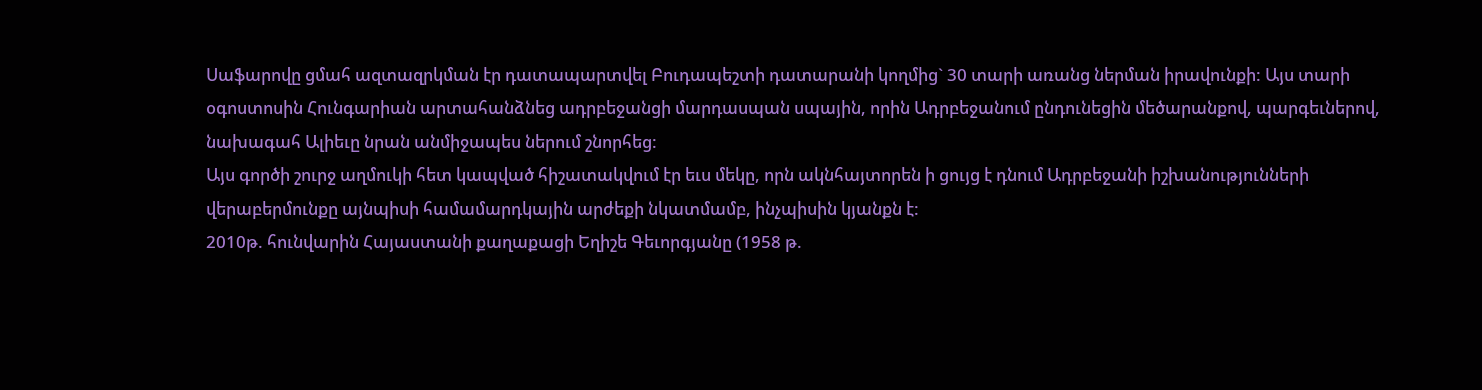Սաֆարովը ցմահ ազտազրկման էր դատապարտվել Բուդապեշտի դատարանի կողմից` 30 տարի առանց ներման իրավունքի: Այս տարի օգոստոսին Հունգարիան արտահանձնեց ադրբեջանցի մարդասպան սպային, որին Ադրբեջանում ընդունեցին մեծարանքով, պարգեւներով, նախագահ Ալիեւը նրան անմիջապես ներում շնորհեց:
Այս գործի շուրջ աղմուկի հետ կապված հիշատակվում էր եւս մեկը, որն ակնհայտորեն ի ցույց է դնում Ադրբեջանի իշխանությունների վերաբերմունքը այնպիսի համամարդկային արժեքի նկատմամբ, ինչպիսին կյանքն է:
2010թ. հունվարին Հայաստանի քաղաքացի Եղիշե Գեւորգյանը (1958 թ.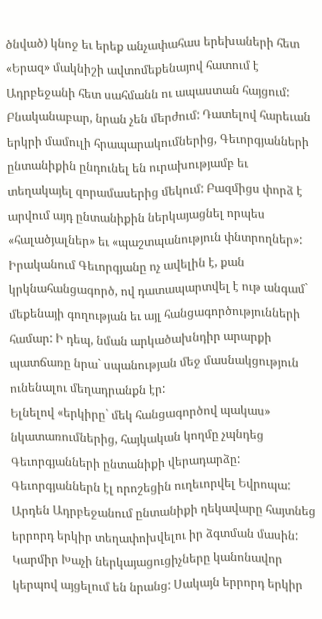ծնված) կնոջ եւ երեք անչափահաս երեխաների հետ «Երազ» մակնիշի ավտոմեքենայով հատում է Ադրբեջանի հետ սահմանն ու ապաստան հայցում:
Բնականաբար, նրան չեն մերժում: Դատելով հարեւան երկրի մամուլի հրապարակումներից, Գեւորգյանների ընտանիքին ընդունել են ուրախությամբ եւ տեղակայել զորամասերից մեկում: Բազմիցս փորձ է արվում այդ ընտանիքին ներկայացնել որպես «հալածյալներ» եւ «պաշտպանություն փնտրողներ»:
Իրականում Գեւորգյանը ոչ ավելին է, քան կրկնահանցագործ, ով դատապարտվել է ութ անգամ` մեքենայի գողության եւ այլ հանցագործությունների համար: Ի դեպ, նման արկածախնդիր արարքի պատճառը նրա` սպանության մեջ մասնակցություն ունենալու մեղադրանքն էր:
Ելնելով «երկիրը` մեկ հանցագործով պակաս» նկատառումներից, հայկական կողմը չպնդեց Գեւորգյանների ընտանիքի վերադարձը: Գեւորգյաններն էլ որոշեցին ուղեւորվել Եվրոպա: Արդեն Ադրբեջանում ընտանիքի ղեկավարը հայտնեց երրորդ երկիր տեղափոխվելու իր ձգտման մասին: Կարմիր Խաչի ներկայացուցիչները կանոնավոր կերպով այցելում են նրանց: Սակայն երրորդ երկիր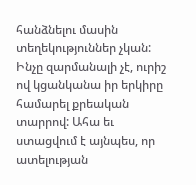հանձնելու մասին տեղեկություններ չկան: Ինչը զարմանալի չէ, ուրիշ ով կցանկանա իր երկիրը համարել քրեական տարրով: Ահա եւ ստացվում է այնպես, որ ատելության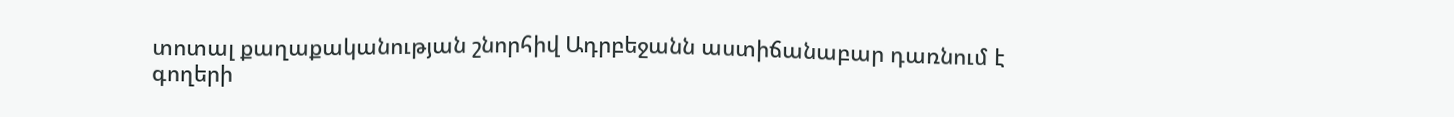տոտալ քաղաքականության շնորհիվ Ադրբեջանն աստիճանաբար դառնում է գողերի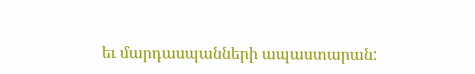եւ մարդասպանների ապաստարան: